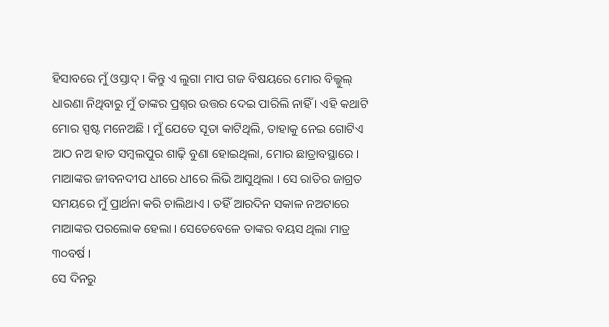ହିସାବରେ ମୁଁ ଓସ୍ତାଦ୍ । କିନ୍ତୁ ଏ ଲୁଗା ମାପ ଗଜ ବିଷୟରେ ମୋର ବିଲ୍କୁଲ୍ ଧାରଣା ନିଥିବାରୁ ମୁଁ ତାଙ୍କର ପ୍ରଶ୍ନର ଉତ୍ତର ଦେଇ ପାରିଲି ନାହିଁ । ଏହି କଥାଟି ମୋର ସ୍ପଷ୍ଟ ମନେଅଛି । ମୁଁ ଯେତେ ସୂତା କାଟିଥିଲି, ତାହାକୁ ନେଇ ଗୋଟିଏ ଆଠ ନଅ ହାତ ସମ୍ବଲପୁର ଶାଢ଼ି ବୁଣା ହୋଇଥିଲା, ମୋର ଛାତ୍ରାବସ୍ଥାରେ ।
ମାଆଙ୍କର ଜୀବନଦୀପ ଧୀରେ ଧୀରେ ଲିଭି ଆସୁଥିଲା । ସେ ରାତିର ଜାଗ୍ରତ ସମୟରେ ମୁଁ ପ୍ରାର୍ଥନା କରି ଚାଲିଥାଏ । ତହିଁ ଆରଦିନ ସକାଳ ନଅଟାରେ ମାଆଙ୍କର ପରଲୋକ ହେଲା । ସେତେବେଳେ ତାଙ୍କର ବୟସ ଥିଲା ମାତ୍ର ୩୦ବର୍ଷ ।
ସେ ଦିନରୁ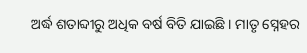ଅର୍ଦ୍ଧ ଶତାବ୍ଦୀରୁ ଅଧିକ ବର୍ଷ ବିତି ଯାଇଛି । ମାତୃ ସ୍ନେହର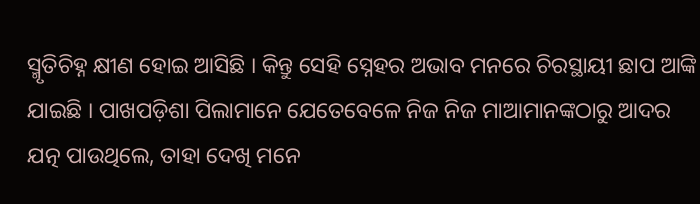ସ୍ମୃତିଚିହ୍ନ କ୍ଷୀଣ ହୋଇ ଆସିଛି । କିନ୍ତୁ ସେହି ସ୍ନେହର ଅଭାବ ମନରେ ଚିରସ୍ଥାୟୀ ଛାପ ଆଙ୍କି ଯାଇଛି । ପାଖପଡ଼ିଶା ପିଲାମାନେ ଯେତେବେଳେ ନିଜ ନିଜ ମାଆମାନଙ୍କଠାରୁ ଆଦର ଯତ୍ନ ପାଉଥିଲେ, ତାହା ଦେଖି ମନେ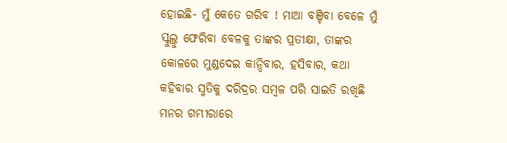ହୋଇଛି- ମୁଁ କେତେ ଗରିବ ! ମାଆ ବଞ୍ଚିବା ବେଳେ ମୁଁ ସ୍କୁଲ୍ରୁ ଫେରିବା ବେଳକୁ ତାଙ୍କର ପ୍ରତୀକ୍ଷା, ତାଙ୍କର କୋଳରେ ମୁଣ୍ଡଦେଇ କାନ୍ଦିବାର, ହସିବାର, କଥା କହିବାର ସ୍ମତିକୁ ଦରିଦ୍ରର ସମ୍ବଳ ପରି ସାଇତି ରଖିଛି ମନର ଗମ୍ଭୀରାରେ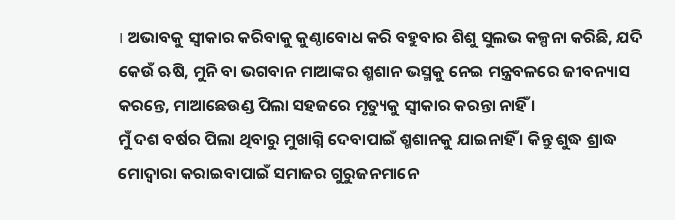। ଅଭାବକୁ ସ୍ୱୀକାର କରିବାକୁ କୁଣ୍ଠାବୋଧ କରି ବହୁବାର ଶିଶୁ ସୁଲଭ କଳ୍ପନା କରିଛି, ଯଦି କେଉଁ ଋଷି, ମୁନି ବା ଭଗବାନ ମାଆଙ୍କର ଶ୍ମଶାନ ଭସ୍ମକୁ ନେଇ ମନ୍ତ୍ରବଳରେ ଜୀବନ୍ୟାସ କରନ୍ତେ, ମାଆଛେଉଣ୍ଡ ପିଲା ସହଜରେ ମୃତ୍ୟୁକୁ ସ୍ୱୀକାର କରନ୍ତା ନାହିଁ ।
ମୁଁ ଦଶ ବର୍ଷର ପିଲା ଥିବାରୁ ମୁଖାଗ୍ନି ଦେବାପାଇଁ ଶ୍ମଶାନକୁ ଯାଇନାହିଁ । କିନ୍ତୁ ଶୁଦ୍ଧ ଶ୍ରାଦ୍ଧ ମୋଦ୍ୱାରା କରାଇବାପାଇଁ ସମାଜର ଗୁରୁଜନମାନେ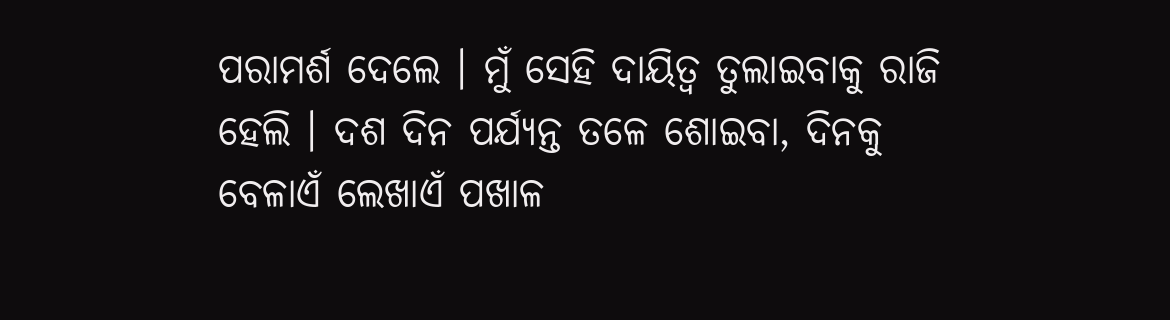ପରାମର୍ଶ ଦେଲେ । ମୁଁ ସେହି ଦାୟିତ୍ୱ ତୁଲାଇବାକୁ ରାଜି ହେଲି । ଦଶ ଦିନ ପର୍ଯ୍ୟନ୍ତ ତଳେ ଶୋଇବା, ଦିନକୁ ବେଳାଏଁ ଲେଖାଏଁ ପଖାଳ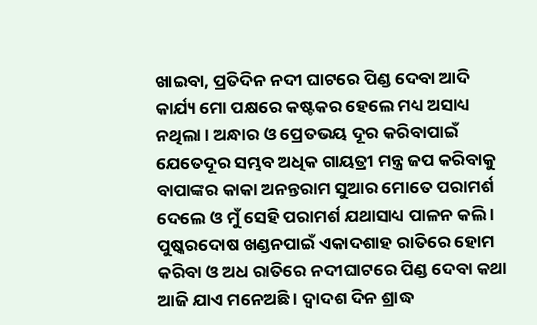ଖାଇବା, ପ୍ରତିଦିନ ନଦୀ ଘାଟରେ ପିଣ୍ଡ ଦେବା ଆଦି କାର୍ଯ୍ୟ ମୋ ପକ୍ଷରେ କଷ୍ଟକର ହେଲେ ମଧ୍ୟ ଅସାଧ୍ୟ ନଥିଲା । ଅନ୍ଧାର ଓ ପ୍ରେତଭୟ ଦୂର କରିବାପାଇଁ ଯେତେଦୂର ସମ୍ଭବ ଅଧିକ ଗାୟତ୍ରୀ ମନ୍ତ୍ର ଜପ କରିବାକୁ ବାପାଙ୍କର କାକା ଅନନ୍ତରାମ ସୁଆର ମୋତେ ପରାମର୍ଶ ଦେଲେ ଓ ମୁଁ ସେହି ପରାମର୍ଶ ଯଥାସାଧ୍ୟ ପାଳନ କଲି । ପୁଷ୍କରଦୋଷ ଖଣ୍ଡନପାଇଁ ଏକାଦଶାହ ରାତିରେ ହୋମ କରିବା ଓ ଅଧ ରାତିରେ ନଦୀଘାଟରେ ପିଣ୍ଡ ଦେବା କଥା ଆଜି ଯାଏ ମନେଅଛି । ଦ୍ୱାଦଶ ଦିନ ଶ୍ରାଦ୍ଧ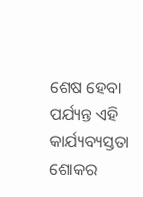ଶେଷ ହେବା ପର୍ଯ୍ୟନ୍ତ ଏହି କାର୍ଯ୍ୟବ୍ୟସ୍ତତା ଶୋକର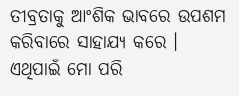ତୀବ୍ରତାକୁ ଆଂଶିକ ଭାବରେ ଉପଶମ କରିବାରେ ସାହାଯ୍ୟ କରେ । ଏଥିପାଇଁ ମୋ ପରି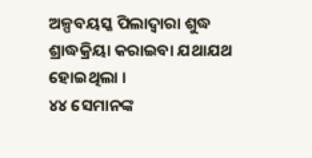ଅଳ୍ପବୟସ୍କ ପିଲାଦ୍ୱାରା ଶୁଦ୍ଧ ଶ୍ରାଦ୍ଧକ୍ରିୟା କରାଇବା ଯଥାଯଥ ହୋଇଥିଲା ।
୪୪ ସେମାନଙ୍କ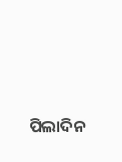ପିଲାଦିନ